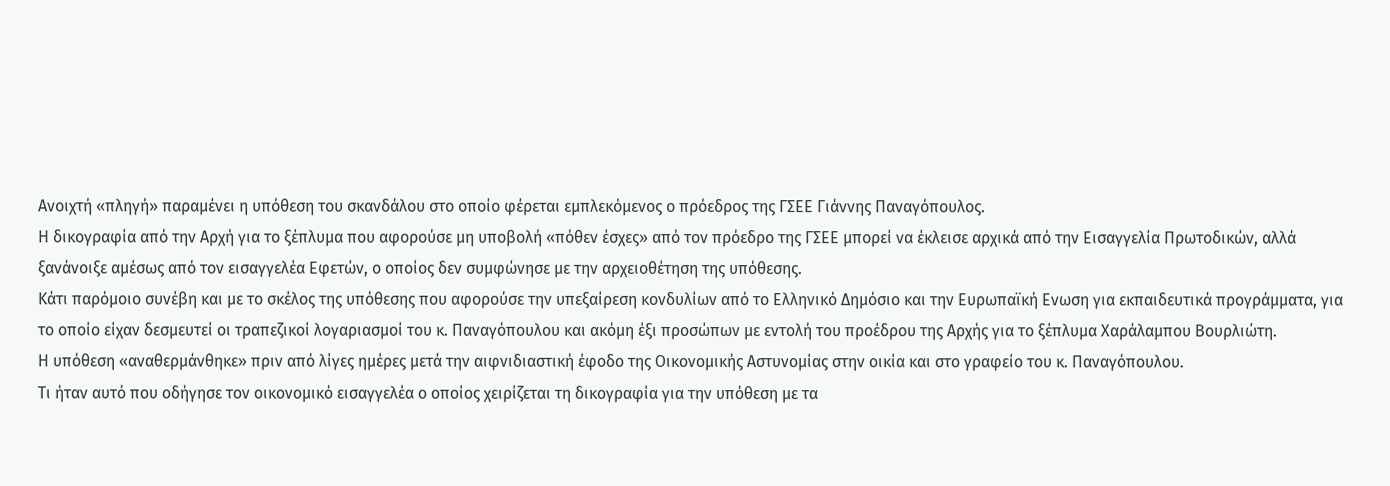Ανοιχτή «πληγή» παραμένει η υπόθεση του σκανδάλου στο οποίο φέρεται εμπλεκόμενος ο πρόεδρος της ΓΣΕΕ Γιάννης Παναγόπουλος.
Η δικογραφία από την Αρχή για το ξέπλυμα που αφορούσε μη υποβολή «πόθεν έσχες» από τον πρόεδρο της ΓΣΕΕ μπορεί να έκλεισε αρχικά από την Εισαγγελία Πρωτοδικών, αλλά ξανάνοιξε αμέσως από τον εισαγγελέα Εφετών, ο οποίος δεν συμφώνησε με την αρχειοθέτηση της υπόθεσης.
Κάτι παρόμοιο συνέβη και με το σκέλος της υπόθεσης που αφορούσε την υπεξαίρεση κονδυλίων από το Ελληνικό Δημόσιο και την Ευρωπαϊκή Ενωση για εκπαιδευτικά προγράμματα, για το οποίο είχαν δεσμευτεί οι τραπεζικοί λογαριασμοί του κ. Παναγόπουλου και ακόμη έξι προσώπων με εντολή του προέδρου της Αρχής για το ξέπλυμα Χαράλαμπου Βουρλιώτη.
Η υπόθεση «αναθερμάνθηκε» πριν από λίγες ημέρες μετά την αιφνιδιαστική έφοδο της Οικονομικής Αστυνομίας στην οικία και στο γραφείο του κ. Παναγόπουλου.
Τι ήταν αυτό που οδήγησε τον οικονομικό εισαγγελέα ο οποίος χειρίζεται τη δικογραφία για την υπόθεση με τα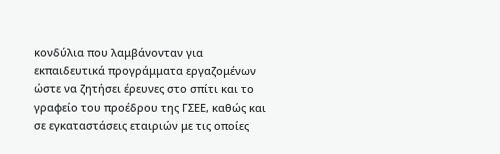κονδύλια που λαμβάνονταν για εκπαιδευτικά προγράμματα εργαζομένων ώστε να ζητήσει έρευνες στο σπίτι και το γραφείο του προέδρου της ΓΣΕΕ, καθώς και σε εγκαταστάσεις εταιριών με τις οποίες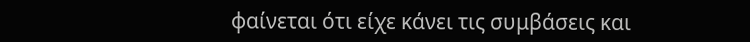φαίνεται ότι είχε κάνει τις συμβάσεις και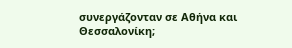συνεργάζονταν σε Αθήνα και Θεσσαλονίκη;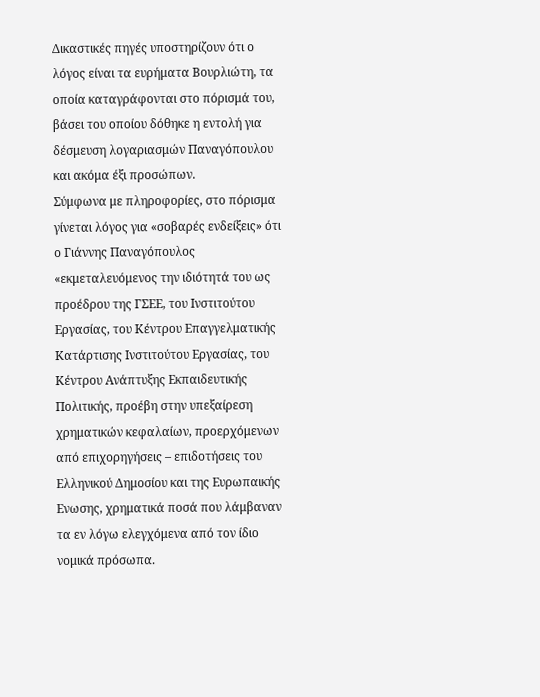Δικαστικές πηγές υποστηρίζουν ότι ο λόγος είναι τα ευρήματα Βουρλιώτη, τα οποία καταγράφονται στο πόρισμά του, βάσει του οποίου δόθηκε η εντολή για δέσμευση λογαριασμών Παναγόπουλου και ακόμα έξι προσώπων.
Σύμφωνα με πληροφορίες, στο πόρισμα γίνεται λόγος για «σοβαρές ενδείξεις» ότι ο Γιάννης Παναγόπουλος «εκμεταλευόμενος την ιδιότητά του ως προέδρου της ΓΣΕΕ, του Ινστιτούτου Εργασίας, του Κέντρου Επαγγελματικής Κατάρτισης Ινστιτούτου Εργασίας, του Κέντρου Ανάπτυξης Εκπαιδευτικής Πολιτικής, προέβη στην υπεξαίρεση χρηματικών κεφαλαίων, προερχόμενων από επιχορηγήσεις – επιδοτήσεις του Ελληνικού Δημοσίου και της Ευρωπαικής Ενωσης, χρηματικά ποσά που λάμβαναν τα εν λόγω ελεγχόμενα από τον ίδιο νομικά πρόσωπα.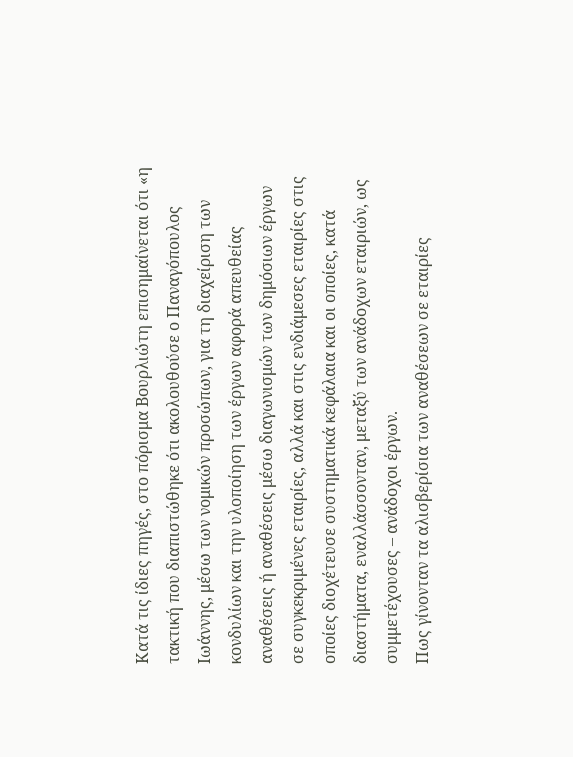Κατά τις ίδιες πηγές, στο πόρισμα Βουρλιώτη επισημαίνεται ότι «η τακτική που διαπιστώθηκε ότι ακολουθούσε ο Παναγόπουλος Ιωάννης, μέσω των νομικών προσώπων, για τη διαχείριση των κονδυλίων και την υλοποίηση των έργων αφορά απευθείας αναθέσεις ή αναθέσεις μέσω διαγωνισμών των δημόσιων έργων σε συγκεκριμένες εταιρίες, αλλά και στις ενδιάμεσες εταιρίες στις οποίες διοχέτευσε συστηματικά κεφάλαια και οι οποίες, κατά διαστήματα, εναλλάσσονταν, μεταξύ των ανάδοχων εταιριών, ως συμμετέχουσες – ανάδοχοι έργων.
Πως γίνονταν τα αλισβερίσια των αναθέσεων σε εταιρίες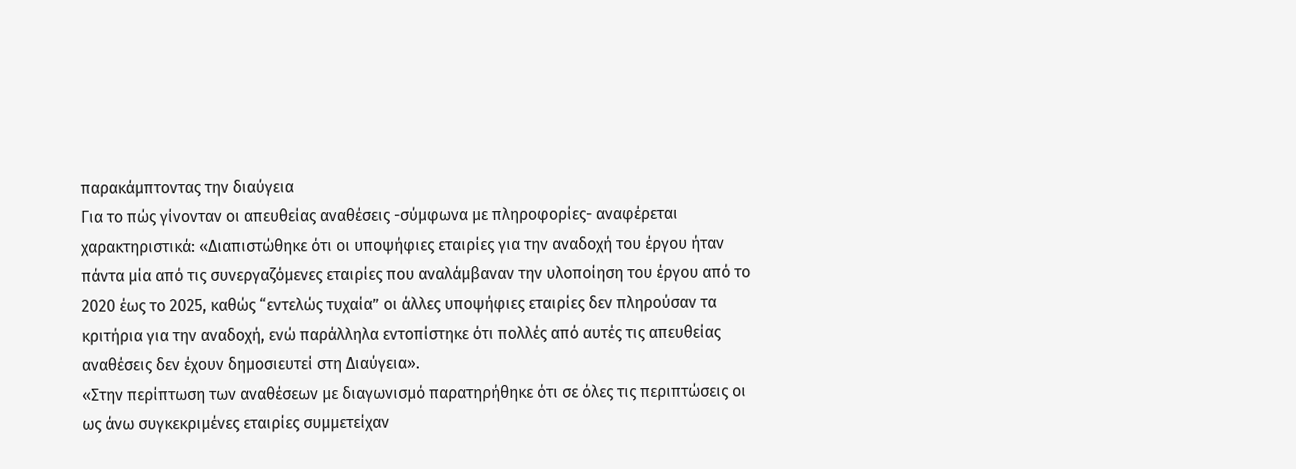παρακάμπτοντας την διαύγεια
Για το πώς γίνονταν οι απευθείας αναθέσεις -σύμφωνα με πληροφορίες- αναφέρεται χαρακτηριστικά: «∆ιαπιστώθηκε ότι οι υποψήφιες εταιρίες για την αναδοχή του έργου ήταν πάντα μία από τις συνεργαζόμενες εταιρίες που αναλάμβαναν την υλοποίηση του έργου από το 2020 έως το 2025, καθώς “εντελώς τυχαία” οι άλλες υποψήφιες εταιρίες δεν πληρούσαν τα κριτήρια για την αναδοχή, ενώ παράλληλα εντοπίστηκε ότι πολλές από αυτές τις απευθείας αναθέσεις δεν έχουν δημοσιευτεί στη ∆ιαύγεια».
«Στην περίπτωση των αναθέσεων με διαγωνισμό παρατηρήθηκε ότι σε όλες τις περιπτώσεις οι ως άνω συγκεκριμένες εταιρίες συμμετείχαν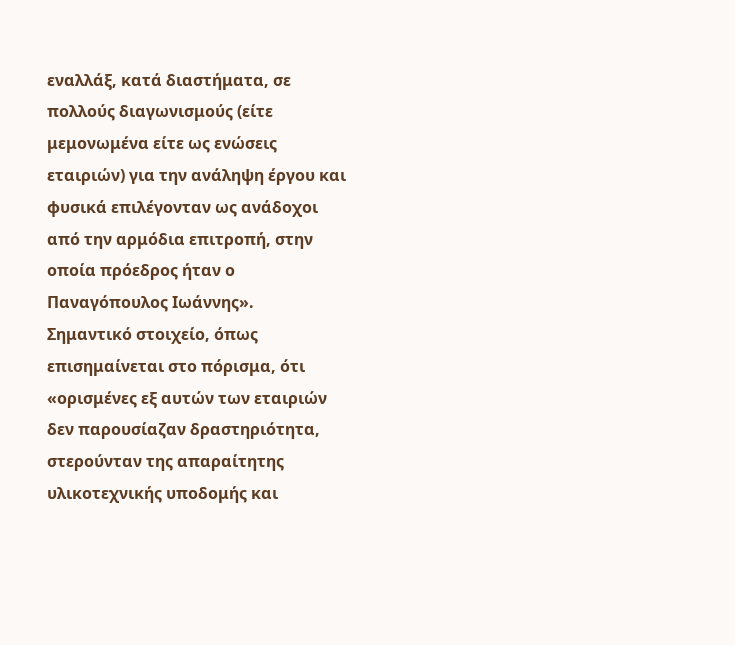εναλλάξ, κατά διαστήματα, σε πολλούς διαγωνισμούς (είτε μεμονωμένα είτε ως ενώσεις εταιριών) για την ανάληψη έργου και φυσικά επιλέγονταν ως ανάδοχοι από την αρμόδια επιτροπή, στην οποία πρόεδρος ήταν ο Παναγόπουλος Ιωάννης».
Σημαντικό στοιχείο, όπως επισημαίνεται στο πόρισμα, ότι «ορισμένες εξ αυτών των εταιριών δεν παρουσίαζαν δραστηριότητα, στερούνταν της απαραίτητης υλικοτεχνικής υποδομής και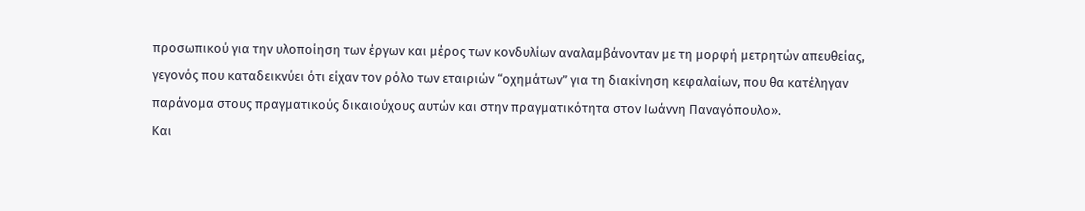προσωπικού για την υλοποίηση των έργων και μέρος των κονδυλίων αναλαμβάνονταν με τη μορφή μετρητών απευθείας, γεγονός που καταδεικνύει ότι είχαν τον ρόλο των εταιριών “οχημάτων” για τη διακίνηση κεφαλαίων, που θα κατέληγαν παράνομα στους πραγματικούς δικαιούχους αυτών και στην πραγματικότητα στον Ιωάννη Παναγόπουλο».
Και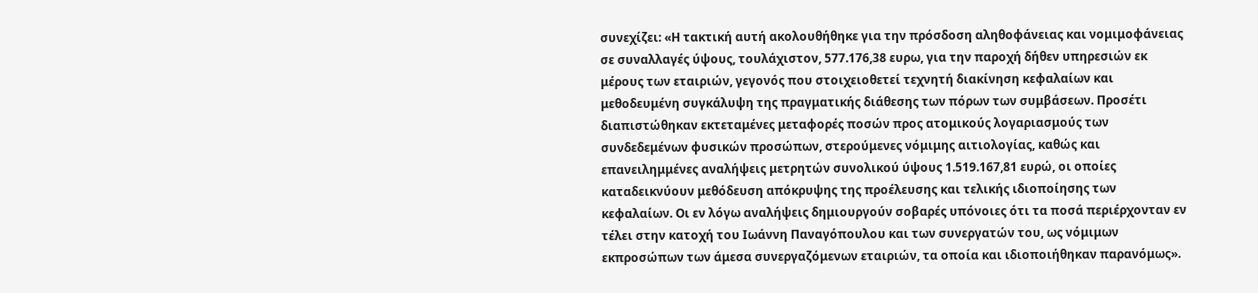συνεχίζει: «Η τακτική αυτή ακολουθήθηκε για την πρόσδοση αληθοφάνειας και νομιμοφάνειας σε συναλλαγές ύψους, τουλάχιστον, 577.176,38 ευρω, για την παροχή δήθεν υπηρεσιών εκ μέρους των εταιριών, γεγονός που στοιχειοθετεί τεχνητή διακίνηση κεφαλαίων και μεθοδευμένη συγκάλυψη της πραγματικής διάθεσης των πόρων των συμβάσεων. Προσέτι διαπιστώθηκαν εκτεταμένες μεταφορές ποσών προς ατομικούς λογαριασμούς των συνδεδεμένων φυσικών προσώπων, στερούμενες νόμιμης αιτιολογίας, καθώς και επανειλημμένες αναλήψεις μετρητών συνολικού ύψους 1.519.167,81 ευρώ, οι οποίες καταδεικνύουν μεθόδευση απόκρυψης της προέλευσης και τελικής ιδιοποίησης των κεφαλαίων. Οι εν λόγω αναλήψεις δημιουργούν σοβαρές υπόνοιες ότι τα ποσά περιέρχονταν εν τέλει στην κατοχή του Ιωάννη Παναγόπουλου και των συνεργατών του, ως νόμιμων εκπροσώπων των άμεσα συνεργαζόμενων εταιριών, τα οποία και ιδιοποιήθηκαν παρανόμως».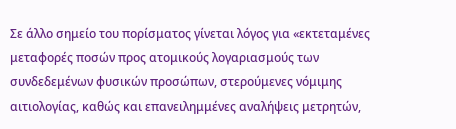Σε άλλο σημείο του πορίσματος γίνεται λόγος για «εκτεταμένες μεταφορές ποσών προς ατομικούς λογαριασμούς των συνδεδεμένων φυσικών προσώπων, στερούμενες νόμιμης αιτιολογίας, καθώς και επανειλημμένες αναλήψεις μετρητών,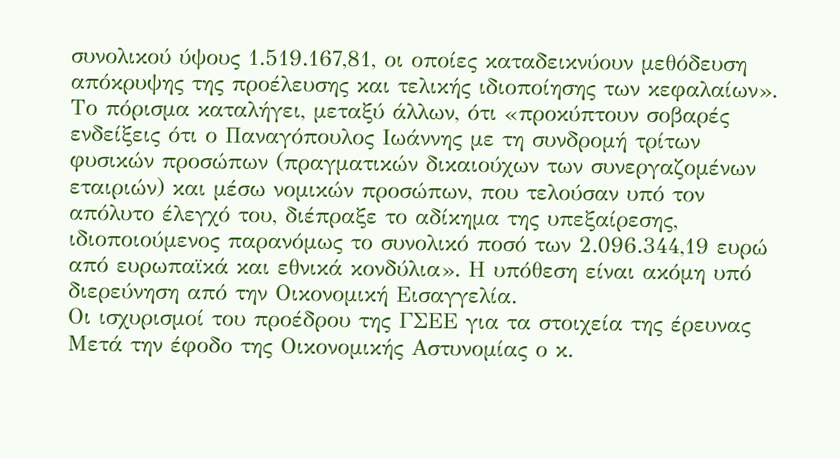συνολικού ύψους 1.519.167,81, οι οποίες καταδεικνύουν μεθόδευση απόκρυψης της προέλευσης και τελικής ιδιοποίησης των κεφαλαίων».
Το πόρισμα καταλήγει, μεταξύ άλλων, ότι «προκύπτουν σοβαρές ενδείξεις ότι ο Παναγόπουλος Ιωάννης με τη συνδρομή τρίτων φυσικών προσώπων (πραγματικών δικαιούχων των συνεργαζομένων εταιριών) και μέσω νομικών προσώπων, που τελούσαν υπό τον απόλυτο έλεγχό του, διέπραξε το αδίκημα της υπεξαίρεσης, ιδιοποιούμενος παρανόμως το συνολικό ποσό των 2.096.344,19 ευρώ από ευρωπαϊκά και εθνικά κονδύλια». Η υπόθεση είναι ακόμη υπό διερεύνηση από την Οικονομική Εισαγγελία.
Οι ισχυρισμοί του προέδρου της ΓΣΕΕ για τα στοιχεία της έρευνας
Μετά την έφοδο της Οικονομικής Αστυνομίας ο κ.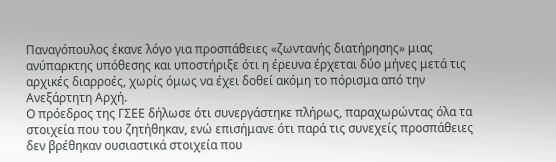Παναγόπουλος έκανε λόγο για προσπάθειες «ζωντανής διατήρησης» μιας ανύπαρκτης υπόθεσης και υποστήριξε ότι η έρευνα έρχεται δύο μήνες μετά τις αρχικές διαρροές, χωρίς όμως να έχει δοθεί ακόμη το πόρισμα από την Ανεξάρτητη Αρχή.
Ο πρόεδρος της ΓΣΕΕ δήλωσε ότι συνεργάστηκε πλήρως, παραχωρώντας όλα τα στοιχεία που του ζητήθηκαν, ενώ επισήμανε ότι παρά τις συνεχείς προσπάθειες δεν βρέθηκαν ουσιαστικά στοιχεία που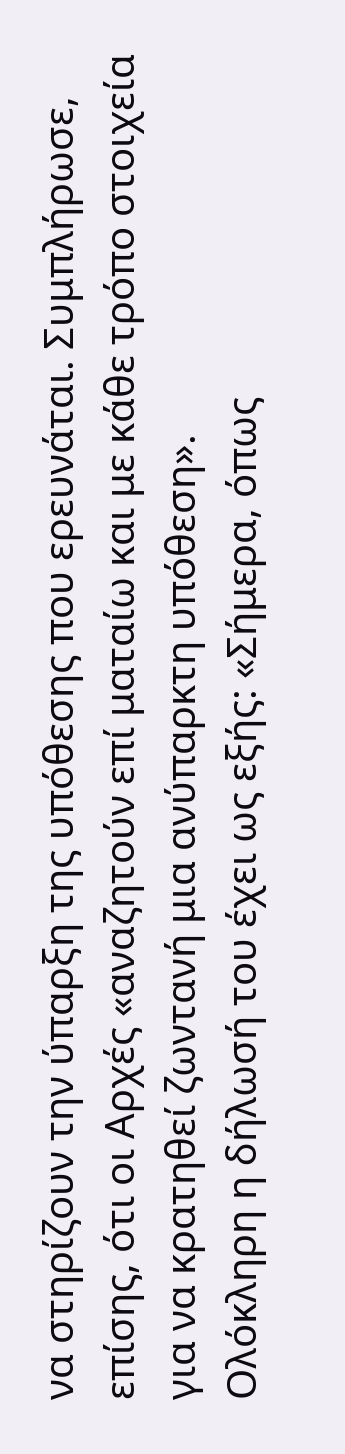να στηρίζουν την ύπαρξη της υπόθεσης που ερευνάται. Συμπλήρωσε, επίσης, ότι οι Αρχές «αναζητούν επί ματαίω και με κάθε τρόπο στοιχεία για να κρατηθεί ζωντανή μια ανύπαρκτη υπόθεση».
Ολόκληρη η δήλωσή του έχει ως εξής: «Σήμερα, όπως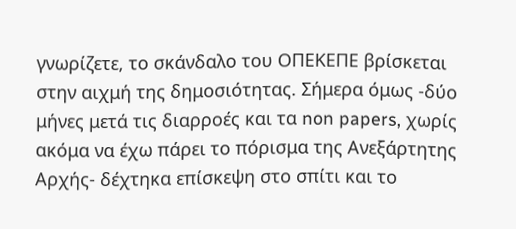γνωρίζετε, το σκάνδαλο του ΟΠΕΚΕΠΕ βρίσκεται στην αιχμή της δημοσιότητας. Σήμερα όμως -δύο μήνες μετά τις διαρροές και τα non papers, χωρίς ακόμα να έχω πάρει το πόρισμα της Ανεξάρτητης Αρχής- δέχτηκα επίσκεψη στο σπίτι και το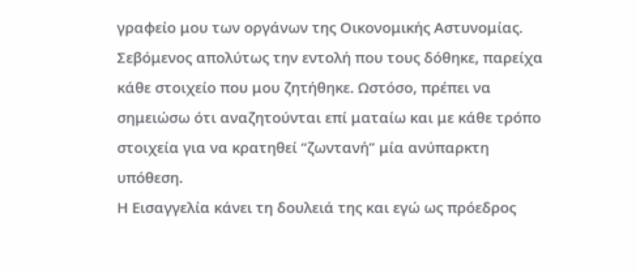γραφείο μου των οργάνων της Οικονομικής Αστυνομίας.
Σεβόμενος απολύτως την εντολή που τους δόθηκε, παρείχα κάθε στοιχείο που μου ζητήθηκε. Ωστόσο, πρέπει να σημειώσω ότι αναζητούνται επί ματαίω και με κάθε τρόπο στοιχεία για να κρατηθεί “ζωντανή” μία ανύπαρκτη υπόθεση.
Η Εισαγγελία κάνει τη δουλειά της και εγώ ως πρόεδρος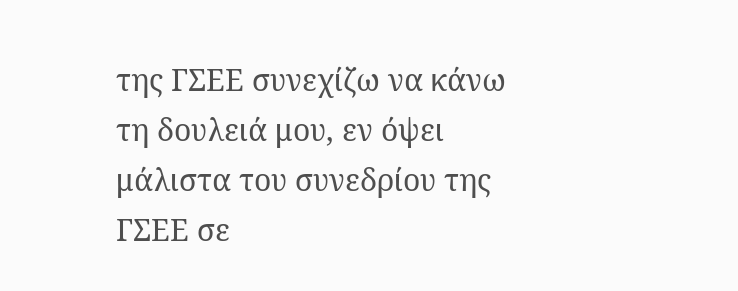της ΓΣΕΕ συνεχίζω να κάνω τη δουλειά μου, εν όψει μάλιστα του συνεδρίου της ΓΣΕΕ σε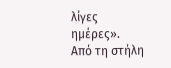λίγες ημέρες».
Από τη στήλη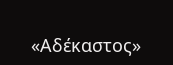«Αδέκαστος»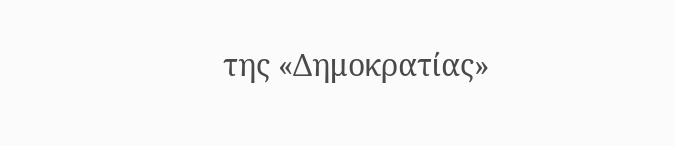της «Δημοκρατίας»